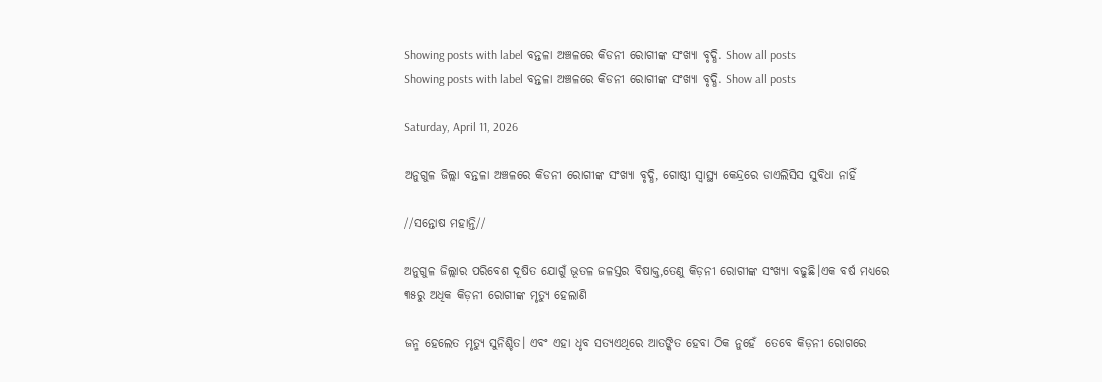Showing posts with label ବନ୍ତଳା ଅଞ୍ଚଳରେ କିଡନୀ ରୋଗୀଙ୍କ ସଂଖ୍ୟା ବୃଦ୍ଧି. Show all posts
Showing posts with label ବନ୍ତଳା ଅଞ୍ଚଳରେ କିଡନୀ ରୋଗୀଙ୍କ ସଂଖ୍ୟା ବୃଦ୍ଧି. Show all posts

Saturday, April 11, 2026

ଅନୁଗୁଳ ଜିଲ୍ଲା ବନ୍ତଳା ଅଞ୍ଚଳରେ କିଡନୀ ରୋଗୀଙ୍କ ସଂଖ୍ୟା ବୃଦ୍ଧି, ଗୋଷ୍ଠୀ ସ୍ବାସ୍ଥ୍ୟ କେନ୍ଦ୍ରରେ ଡାଏଲିସିସ ସୁବିଧା ନାହିଁ

//ସନ୍ତୋଷ ମହାନ୍ତି//

ଅନୁଗୁଳ ଜିଲ୍ଲାର ପରିବେଶ ଦୂଷିତ ଯୋଗୁଁ ଭୂତଳ ଜଳସ୍ତର ବିଷାକ୍ତ,ତେଣୁ କିଡ଼ନୀ ରୋଗୀଙ୍କ ସଂଖ୍ୟା ବଢୁଛି।ଏକ ବର୍ଷ ମଧ୍ୟରେ ୩୫ରୁ ଅଧିକ କିଡ଼ନୀ ରୋଗୀଙ୍କ ମୃତ୍ୟୁ ହେଲାଣି

ଜନ୍ମ ହେଲେତ ମୃତ୍ୟୁ ସୁନିଶ୍ଚିତ। ଏବଂ ଏହା ଧୃବ ସତ୍ୟଏଥିରେ ଆତଙ୍କିତ ହେବା ଠିକ ନୁହେଁ  ତେବେ କିଡ଼ନୀ ରୋଗରେ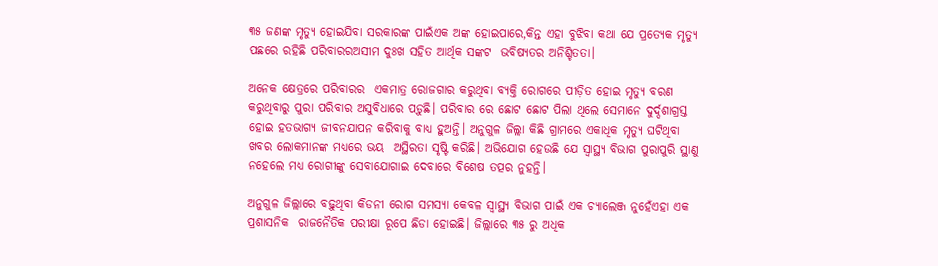୩୫ ଜଣଙ୍କ ମୃତ୍ୟୁ ହୋଇଯିବା ସରକାରଙ୍କ ପାଇଁଏକ ଅଙ୍କ ହୋଇପାରେ,କିନ୍ତ ଏହା ବୁଝିବା କଥା ଯେ ପ୍ରତ୍ୟେକ ମୃତ୍ୟୁ ପଛରେ ରହିଛି ପରିବାରରଅସୀମ ଦୁଃଖ ସହିତ ଆର୍ଥିକ ସଙ୍କଟ  ଭବିଷ୍ୟତର ଅନିଶ୍ଚିତତା।

ଅନେକ କ୍ଷେତ୍ରରେ ପରିବାରର  ଏକମାତ୍ର ରୋଜଗାର କରୁଥିବା ବ୍ୟକ୍ତି ରୋଗରେ ପୀଡ଼ିତ ହୋଇ ମୃତ୍ୟୁ ବରଣ କରୁଥିବାରୁ ପୁରା ପରିବାର ଅସୁବିଧାରେ ପଡ଼ୁଛି। ପରିବାର ରେ ଛୋଟ ଛୋଟ ପିଲା ଥିଲେ ସେମାନେ ଦୁର୍ଦ୍ଦଶାଗ୍ରସ୍ତ ହୋଇ ହତଭାଗ୍ୟ ଜୀବନଯାପନ କରିବାକୁ ବାଧ୍ୟ ହୁଅନ୍ତି। ଅନୁଗୁଳ ଜିଲ୍ଲା କିଛି ଗ୍ରାମରେ ଏକାଧିକ ମୃତ୍ୟୁ ଘଟିଥିବା ଖବର ଲୋକମାନଙ୍କ ମଧ୍ୟରେ ଭୟ  ଅସ୍ଥିରତା ସୃଷ୍ଟି କରିଛି। ଅଭିଯୋଗ ହେଉଛି ଯେ ସ୍ବାସ୍ଥ୍ୟ ବିଭାଗ ପୁରାପୁରି ସ୍ଥାଣୁ ନହେଲେ ମଧ୍ୟ ରୋଗୀଙ୍କୁ ସେବାଯୋଗାଇ ଦେବାରେ ବିଶେଷ ତତ୍ପର ନୁହନ୍ତି।

ଅନୁଗୁଳ ଜିଲ୍ଲାରେ ବଢ଼ୁଥିବା କିଡନୀ ରୋଗ ସମସ୍ୟା କେବଳ ସ୍ୱାସ୍ଥ୍ୟ ବିଭାଗ ପାଇଁ ଏକ ଚ୍ୟାଲେଞ୍ଜ ନୁହେଁଏହା ଏକ ପ୍ରଶାସନିକ  ରାଜନୈତିକ ପରୀକ୍ଷା ରୂପେ ଛିଡା ହୋଇଛି। ଜିଲ୍ଲାରେ ୩୫ ରୁ ଅଧିକ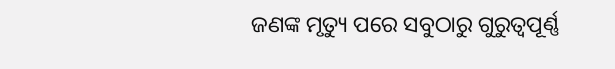ଜଣଙ୍କ ମୃତ୍ୟୁ ପରେ ସବୁଠାରୁ ଗୁରୁତ୍ୱପୂର୍ଣ୍ଣ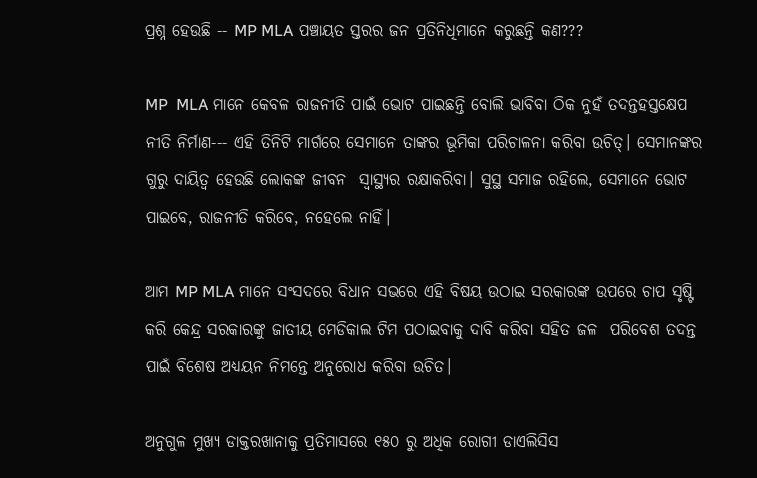ପ୍ରଶ୍ନ ହେଉଛି -- MP MLA ପଞ୍ଚାୟତ ସ୍ତରର ଜନ ପ୍ରତିନିଧିମାନେ କରୁଛନ୍ତି କଣ???

MP  MLA ମାନେ କେବଳ ରାଜନୀତି ପାଇଁ ଭୋଟ ପାଇଛନ୍ତି ବୋଲି ଭାବିବା ଠିକ ନୁହଁ ତଦନ୍ତହସ୍ତକ୍ଷେପ  ନୀତି ନିର୍ମାଣ--- ଏହି ତିନିଟି ମାର୍ଗରେ ସେମାନେ ତାଙ୍କର ଭୂମିକା ପରିଚାଳନା କରିବା ଉଚିତ୍। ସେମାନଙ୍କର ଗୁରୁ ଦାୟିତ୍ଵ ହେଉଛି ଲୋକଙ୍କ ଜୀବନ  ସ୍ୱାସ୍ଥ୍ୟର ରକ୍ଷାକରିବା। ସୁସ୍ଥ ସମାଜ ରହିଲେ, ସେମାନେ ଭୋଟ ପାଇବେ, ରାଜନୀତି କରିବେ, ନହେଲେ ନାହିଁ।

ଆମ MP MLA ମାନେ ସଂସଦରେ ବିଧାନ ସଭରେ ଏହି ବିଷୟ ଉଠାଇ ସରକାରଙ୍କ ଉପରେ ଚାପ ସୃଷ୍ଟି କରି କେନ୍ଦ୍ର ସରକାରଙ୍କୁ ଜାତୀୟ ମେଡିକାଲ ଟିମ ପଠାଇବାକୁ ଦାବି କରିବା ସହିତ ଜଳ  ପରିବେଶ ତଦନ୍ତ ପାଇଁ ବିଶେଷ ଅଧ୍ୟୟନ ନିମନ୍ତେ ଅନୁରୋଧ କରିବା ଉଚିତ।

ଅନୁଗୁଳ ମୁଖ୍ୟ ଡାକ୍ତରଖାନାକୁ ପ୍ରତିମାସରେ ୧୫୦ ରୁ ଅଧିକ ରୋଗୀ ଡାଏଲିସିସ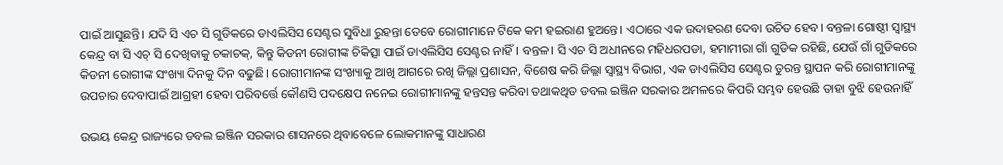ପାଇଁ ଆସୁଛନ୍ତି। ଯଦି ସି ଏଚ ସି ଗୁଡିକରେ ଡାଏଲିସିସ ସେଣ୍ଟର ସୁବିଧା ରୁହନ୍ତା ତେବେ ରୋଗୀମାନେ ଟିକେ କମ ହଇରାଣ ହୁଅନ୍ତେ। ଏଠାରେ ଏକ ଉଦାହରଣ ଦେବା ଉଚିତ ହେବ। ବନ୍ତଳା ଗୋଷ୍ଠୀ ସ୍ବାସ୍ଥ୍ୟ କେନ୍ଦ୍ର ବା ସି ଏଚ୍ ସି ଦେଖିବାକୁ ଚକାଚକ୍, କିନ୍ତୁ କିଡନୀ ରୋଗୀଙ୍କ ଚିକିତ୍ସା ପାଇଁ ଡାଏଲିସିସ ସେଣ୍ଟର ନାହିଁ। ବନ୍ତଳ। ସି ଏଚ ସି ଅଧୀନରେ ମହିଧରପଡା, ହମାମୀରା ଗାଁ ଗୁଡିକ ରହିଛି, ଯେଉଁ ଗାଁ ଗୁଡିକରେ କିଡନୀ ରୋଗୀଙ୍କ ସଂଖ୍ୟା ଦିନକୁ ଦିନ ବଢୁଛି। ରୋଗୀମାନଙ୍କ ସଂଖ୍ୟାକୁ ଆଖି ଆଗରେ ରଖି ଜିଲ୍ଲା ପ୍ରଶାସନ, ବିଶେଷ କରି ଜିଲ୍ଲା ସ୍ବାସ୍ଥ୍ୟ ବିଭାଗ, ଏକ ଡାଏଲିସିସ ସେଣ୍ଟର ତୁରନ୍ତ ସ୍ଥାପନ କରି ରୋଗୀମାନଙ୍କୁ ଉପଚାର ଦେବାପାଇଁ ଆଗ୍ରହୀ ହେବା ପରିବର୍ତ୍ତେ କୌଣସି ପଦକ୍ଷେପ ନନେଇ ରୋଗୀମାନଙ୍କୁ ହନ୍ତସନ୍ତ କରିବା ତଥାକଥିତ ଡବଲ ଇଞ୍ଜିନ ସରକାର ଅମଳରେ କିପରି ସମ୍ଭବ ହେଉଛି ତାହା ବୁଝି ହେଉନାହିଁ

ଉଭୟ କେନ୍ଦ୍ର ରାଜ୍ୟରେ ଡବଲ ଇଞ୍ଜିନ ସରକାର ଶାସନରେ ଥିବାବେଳେ ଲୋକମାନଙ୍କୁ ସାଧାରଣ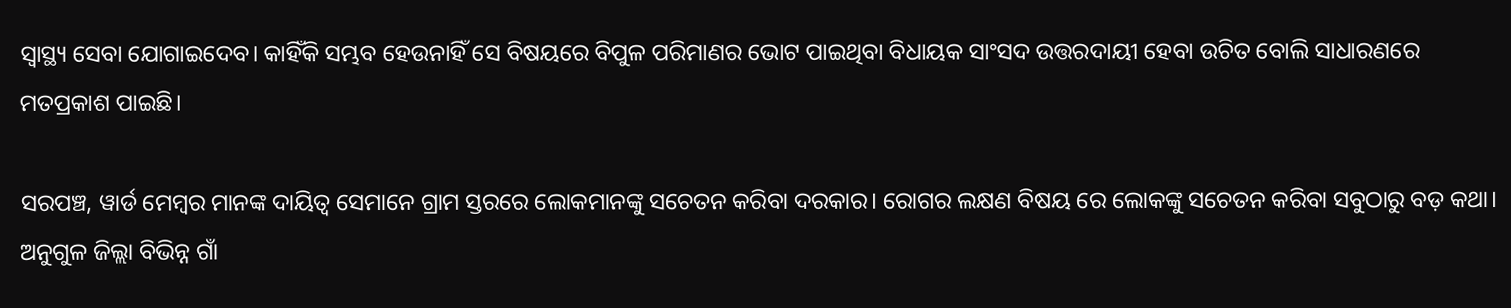ସ୍ବାସ୍ଥ୍ୟ ସେବା ଯୋଗାଇଦେବ। କାହିଁକି ସମ୍ଭବ ହେଉନାହିଁ ସେ ବିଷୟରେ ବିପୁଳ ପରିମାଣର ଭୋଟ ପାଇଥିବା ବିଧାୟକ ସାଂସଦ ଉତ୍ତରଦାୟୀ ହେବା ଉଚିତ ବୋଲି ସାଧାରଣରେ ମତପ୍ରକାଶ ପାଇଛି।

ସରପଞ୍ଚ, ୱାର୍ଡ ମେମ୍ବର ମାନଙ୍କ ଦାୟିତ୍ଵ ସେମାନେ ଗ୍ରାମ ସ୍ତରରେ ଲୋକମାନଙ୍କୁ ସଚେତନ କରିବା ଦରକାର। ରୋଗର ଲକ୍ଷଣ ବିଷୟ ରେ ଲୋକଙ୍କୁ ସଚେତନ କରିବା ସବୁଠାରୁ ବଡ଼ କଥା। ଅନୁଗୁଳ ଜିଲ୍ଲା ବିଭିନ୍ନ ଗାଁ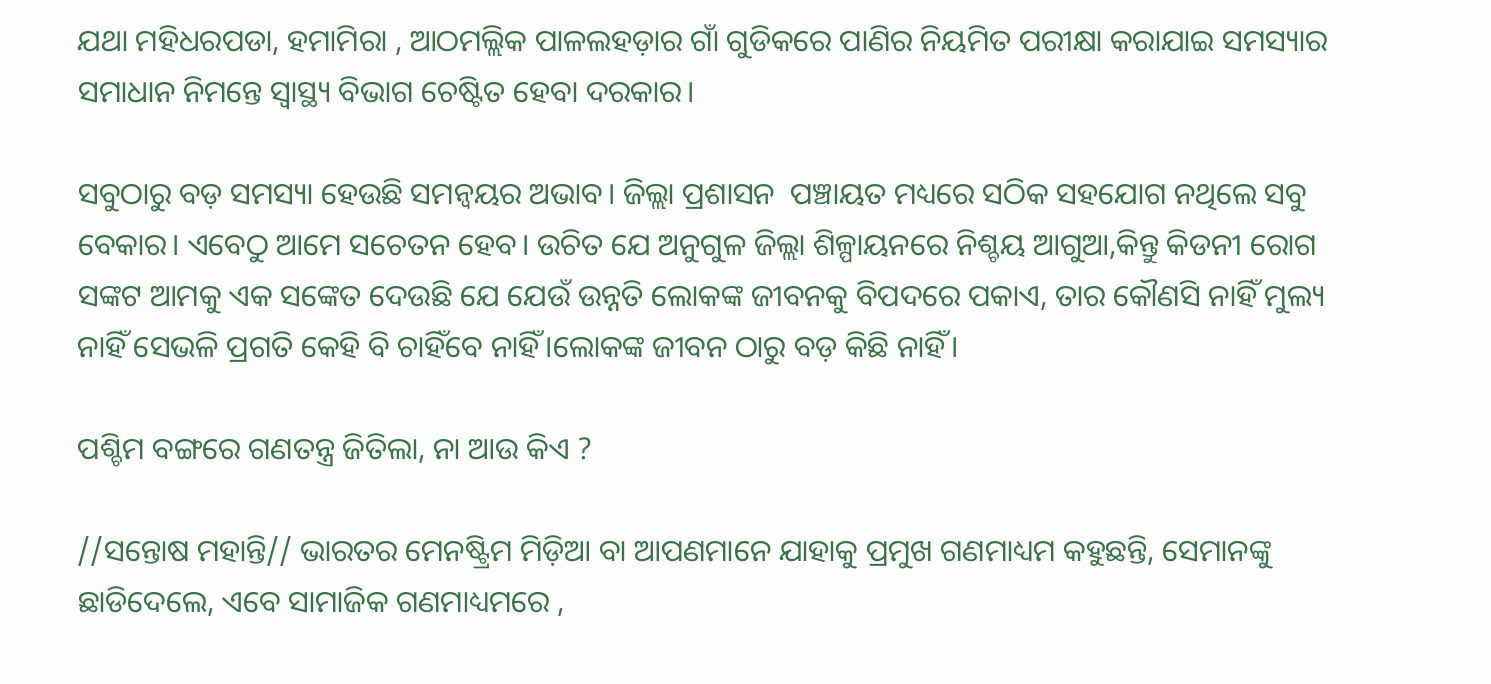ଯଥା ମହିଧରପଡା, ହମାମିରା , ଆଠମଲ୍ଲିକ ପାଳଲହଡ଼ାର ଗାଁ ଗୁଡିକରେ ପାଣିର ନିୟମିତ ପରୀକ୍ଷା କରାଯାଇ ସମସ୍ୟାର ସମାଧାନ ନିମନ୍ତେ ସ୍ୱାସ୍ଥ୍ୟ ବିଭାଗ ଚେଷ୍ଟିତ ହେବା ଦରକାର।

ସବୁଠାରୁ ବଡ଼ ସମସ୍ୟା ହେଉଛି ସମନ୍ୱୟର ଅଭାବ। ଜିଲ୍ଲା ପ୍ରଶାସନ  ପଞ୍ଚାୟତ ମଧ୍ୟରେ ସଠିକ ସହଯୋଗ ନଥିଲେ ସବୁ ବେକାର। ଏବେଠୁ ଆମେ ସଚେତନ ହେବ। ଉଚିତ ଯେ ଅନୁଗୁଳ ଜିଲ୍ଲା ଶିଳ୍ପାୟନରେ ନିଶ୍ଚୟ ଆଗୁଆ,କିନ୍ତୁ କିଡନୀ ରୋଗ ସଙ୍କଟ ଆମକୁ ଏକ ସଙ୍କେତ ଦେଉଛି ଯେ ଯେଉଁ ଉନ୍ନତି ଲୋକଙ୍କ ଜୀବନକୁ ବିପଦରେ ପକାଏ, ତାର କୌଣସି ନାହିଁ ମୁଲ୍ୟ ନାହିଁ ସେଭଳି ପ୍ରଗତି କେହି ବି ଚାହିଁବେ ନାହିଁ।ଲୋକଙ୍କ ଜୀବନ ଠାରୁ ବଡ଼ କିଛି ନାହିଁ।

ପଶ୍ଚିମ ବଙ୍ଗରେ ଗଣତନ୍ତ୍ର ଜିତିଲା, ନା ଆଉ କିଏ ?

//ସନ୍ତୋଷ ମହାନ୍ତି// ଭାରତର ମେନଷ୍ଟ୍ରିମ ମିଡ଼ିଆ ବା ଆପଣମାନେ ଯାହାକୁ ପ୍ରମୁଖ ଗଣମାଧ୍ୟମ କହୁଛନ୍ତି, ସେମାନଙ୍କୁ ଛାଡିଦେଲେ, ଏବେ ସାମାଜିକ ଗଣମାଧ୍ୟମରେ ,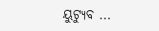ୟୁଟ୍ୟୁବ ...